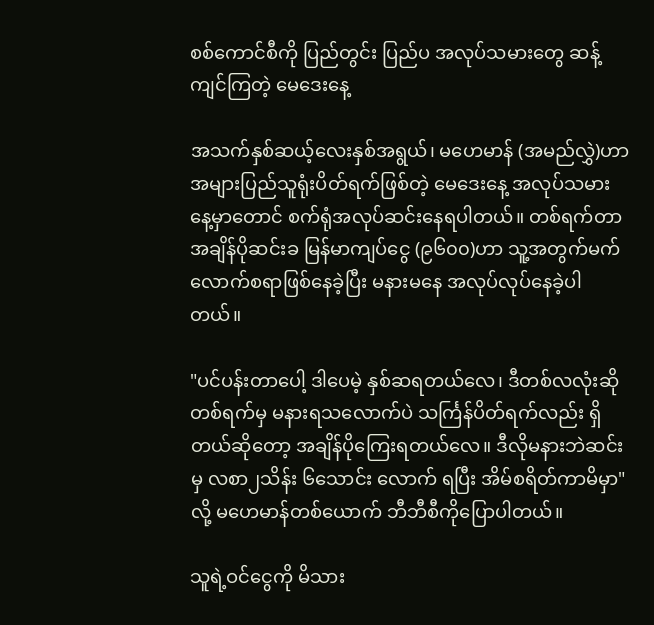စစ်ကောင်စီကို ပြည်တွင်း ပြည်ပ အလုပ်သမားတွေ ဆန့်ကျင်ကြတဲ့ မေဒေးနေ့

အသက်နှစ်ဆယ့်လေးနှစ်အရွယ်၊ မဟေမာန် (အမည်လွှဲ)ဟာ အများပြည်သူရုံးပိတ်ရက်ဖြစ်တဲ့ မေဒေးနေ့ အလုပ်သမားနေ့မှာတောင် စက်ရုံအလုပ်ဆင်းနေရပါတယ်။ တစ်ရက်တာ အချိန်ပိုဆင်းခ မြန်မာကျပ်ငွေ (၉၆၀၀)ဟာ သူ့အတွက်မက်လောက်စရာဖြစ်နေခဲ့ပြီး မနားမနေ အလုပ်လုပ်နေခဲ့ပါတယ်။

"ပင်ပန်းတာပေါ့ ဒါပေမဲ့ နှစ်ဆရတယ်လေ၊ ဒီတစ်လလုံးဆို တစ်ရက်မှ မနားရသ‌လောက်ပဲ သင်္ကြန်ပိတ်ရက်လည်း ရှိတယ်ဆိုတော့ အချိန်ပိုကြေးရတယ်လေ။ ဒီလိုမနားဘဲဆင်းမှ လစာ၂သိန်း ၆သောင်း လောက် ရပြီး အိမ်စရိတ်ကာမိမှာ" လို့ မဟေမာန်တစ်ယောက် ဘီဘီစီကိုပြောပါတယ်။

သူရဲ့ဝင်ငွေကို မိသား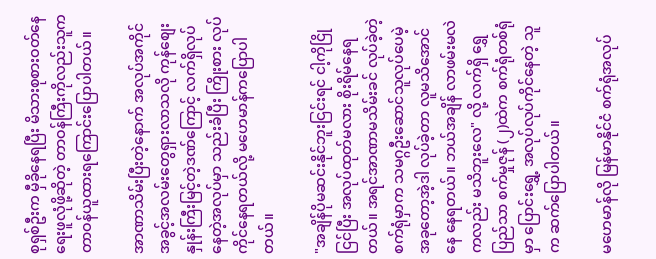စုရှစ်ဦးက မှီခိုနေရပြီး မိသားစုစားဝတ်နေရေးဖူလုံဖို့ဆိုတဲ့ တာဝန်ကြီးကိုလည်းသူက တာဝန်ယူထားရကြောင်းပြောပါတယ်။

အာဏာသိမ်းပြီးတဲ့နောက် အလုပ်အကိုင်အခွင့်အလမ်းတွေရှားလာသလို ကုန်စျေးနှုန်းကြီးမြင့်တဲ့ဒဏ်ကြောင့် လက်ရှိလုပ်နေတဲ့အလုပ်မှာ သည်းခံပြီး ကြိုးစား လုပ်ကိုင်နေရတယ်လို့ မဟေမာန်ကပြောပါတယ်။

"အချိန်ပိုမဆင်းနိုင်ဘူးငြင်းရင် ငါ့ကိုငြိုငြင်ပြီး အလုပ်ထုတ်မလား စိုးရိမ်နေရတယ်။ အရင်အာဏာမသိမ်းခင် လုပ်ခဲ့တဲ့စက်ရုံမှာက သမဂ္ဂဦးဆောင်သူလုပ်ပေမဲ့ အခုတော့အဲ့ဒါ လုပ်ခဲ့တာ လူမသိ‌အောင်နေ နေရတယ်။ ဘယ်အချိန် လာဖမ်းမလဲကလည်း မသိဘူးလေ" လို့ လက်ရှိ ရွှေပြည်သာ စက်မှုဇုန် (၂)ထဲက စက်ရုံတစ်ရုံမှာ ပြောင်းရွှေ့ အလုပ်လုပ်ကိုင်နေတဲ့ သူက ဆက်ပြောပါတယ်။

မဟေမာန်လို မြန်မာနိုင်ငံ စက်ရုံအလုပ်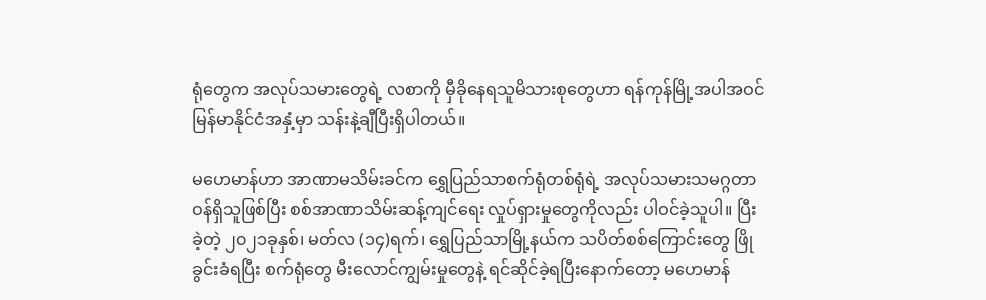ရုံတွေက အလုပ်သမားတွေရဲ့ လစာကို မှီခိုနေရသူမိသားစုတွေဟာ ရန်ကုန်မြို့အပါအဝင် မြန်မာနိုင်ငံအနှံ့မှာ သန်းနဲ့ချီပြီးရှိပါတယ်။

မဟေမာန်ဟာ အာဏာမသိမ်းခင်က ရွှေပြည်သာစက်ရုံတစ်ရုံရဲ့ အလုပ်သမားသမဂ္ဂတာဝန်ရှိသူဖြစ်ပြီး စစ်အာဏာသိမ်းဆန့်ကျင်ရေး လှုပ်ရှားမှုတွေကိုလည်း ပါဝင်ခဲ့သူပါ။ ပြီးခဲ့တဲ့ ၂၀၂၁ခုနှစ်၊ မတ်လ (၁၄)ရက်၊ ရွှေပြည်သာမြို့နယ်က သပိတ်စစ်ကြောင်းတွေ ဖြိုခွင်းခံရပြီး စက်ရုံတွေ မီးလောင်ကျွမ်းမှုတွေနဲ့ ရင်ဆိုင်ခဲ့ရပြီးနောက်တော့ မဟေမာန်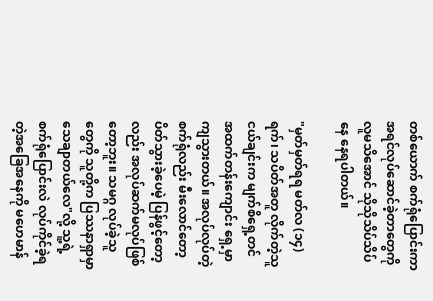တစ်ယောက် စက်ရုံပြောင်းကာ အရင်လုပ်ဆောင်ခဲ့တာတွေကို လူမသိအောင် သိုသိုသိပ်သိပ်နေ နေရပါတယ်။

"မှတ်မှတ်ရရ မတ်လ (၁၄)ရက်၊ သပိတ်အတူ လိုက်တဲ့သူငယ်ချင်းက မျက်စိရှေ့တင် အထက်တန်းကျောင်း ရှေ့မှာ ကျသွားတယ်။ အလုပ်လုပ်တဲ့စက်ရုံလည်း မီးလောင်တော့ ပိတ်သွားခဲ့ပေမဲ့ ပြန်ဖွင့်တော့လည်း အလုပ်ဆက်မလုပ်ဖြစ်တော့ဘူး။ သမဂ္ဂ လုပ်ခဲ့သူတွေကို သူတို့က ပြဿနာရှာမှာ သေချာတယ်လေ"လို့ သူ့ရဲ့ စက်ရုံပြောင်းလဲ လုပ်ကိုင်ခဲ့ရတဲ့အခြေအနေကို မဟေမာန်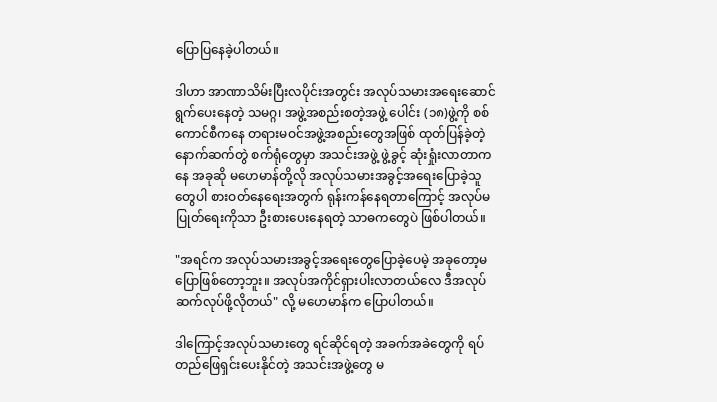ပြောပြနေခဲ့ပါတယ်။

ဒါဟာ အာဏာသိမ်းပြီးလပိုင်းအတွင်း အလုပ်သမားအရေးဆောင်ရွက်ပေးနေတဲ့ သမဂ္ဂ၊ အဖွဲ့အစည်းစတဲ့အဖွဲ့ ပေါင်း (၁၈)ဖွဲ့ကို စစ်ကောင်စီကနေ တရားမဝင်အဖွဲ့အစည်းတွေအဖြစ် ထုတ်ပြန်ခဲ့တဲ့ နောက်ဆက်တွဲ စက်ရုံတွေမှာ အသင်းအဖွဲ့ ဖွဲ့ခွင့် ဆုံးရှုံးလာတာကနေ အခုဆို မဟေမာန်တို့လို အလုပ်သမားအခွင့်အရေးပြောခဲ့သူတွေပါ စားဝတ်နေရေးအတွက် ရုန်းကန်နေရတာကြောင့် အလုပ်မပြုတ်ရေးကိုသာ ဦးစားပေးနေရတဲ့ သာဓကတွေပဲ ဖြစ်ပါတယ်။

"အရင်က အလုပ်သမားအခွင့်အရေးတွေပြောခဲ့ပေမဲ့ အခုတော့မပြောဖြစ်တော့ဘူး။ အလုပ်အကိုင်ရှားပါးလာတယ်လေ ဒီအလုပ် ဆက်လုပ်ဖို့လိုတယ်" လို့ မ‌ဟေမာန်က ပြောပါတယ်။

ဒါကြောင့်အလုပ်သမားတွေ ရင်ဆိုင်ရတဲ့ အခက်အခဲတွေကို ရပ်တည်ဖြေရှင်းပေးနိုင်တဲ့ အသင်းအဖွဲ့တွေ မ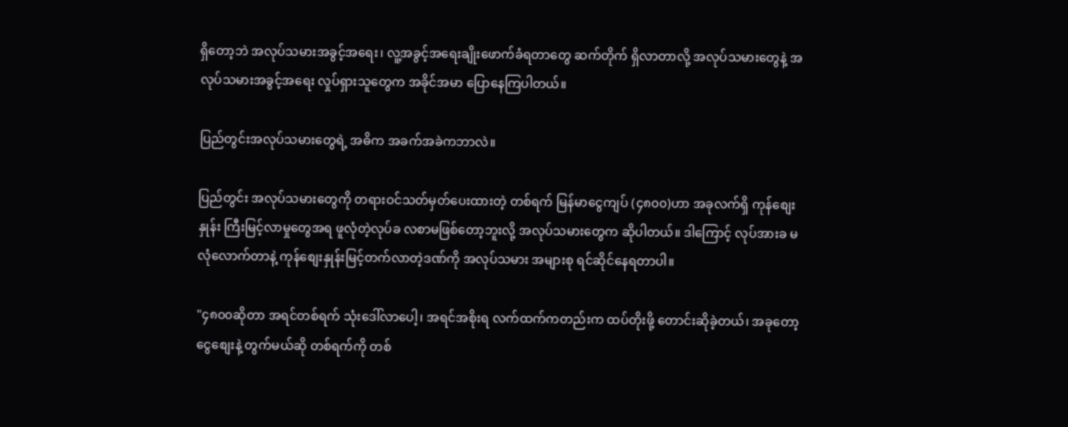ရှိတော့ဘဲ အလုပ်သမားအခွင့်အရေး၊ လူ့အခွင့်အရေးချိုးဖောက်ခံရတာတွေ ဆက်တိုက် ရှိလာတာလို့ အလုပ်သမားတွေနဲ့ အလုပ်သမားအခွင့်အရေး လှုပ်ရှားသူတွေက အခိုင်အမာ ပြောနေကြပါတယ်။

ပြည်တွင်းအလုပ်သမားတွေရဲ့ အဓိက အခက်အခဲကဘာလဲ။

ပြည်တွင်း အလုပ်သမားတွေကို တရားဝင်သတ်မှတ်ပေးထားတဲ့ တစ်ရက် မြန်မာငွေကျပ် (၄၈၀၀)ဟာ အခုလက်ရှိ ကုန်စျေးနှုန်း ကြီးမြင့်လာမှုတွေအရ ဖူလုံတဲ့လုပ်ခ လစာမဖြစ်တော့ဘူးလို့ အလုပ်သမားတွေက ဆိုပါတယ်။ ဒါကြောင့် လုပ်အားခ မလုံလောက်တာနဲ့ ကုန်စျေးနှုန်းမြင့်တက်လာတဲ့ဒဏ်ကို အလုပ်သမား အများစု ရင်ဆိုင်နေရတာပါ။

"၄၈၀၀ဆိုတာ အရင်တစ်ရက် သုံးဒေါ်လာပေါ့၊ အရင်အစိုးရ လက်ထက်ကတည်းက ထပ်တိုးဖို့ တောင်းဆိုခဲ့တယ်၊ အခုတော့ငွေစျေးနဲ့ တွက်မယ်ဆို တစ်ရက်ကို တစ်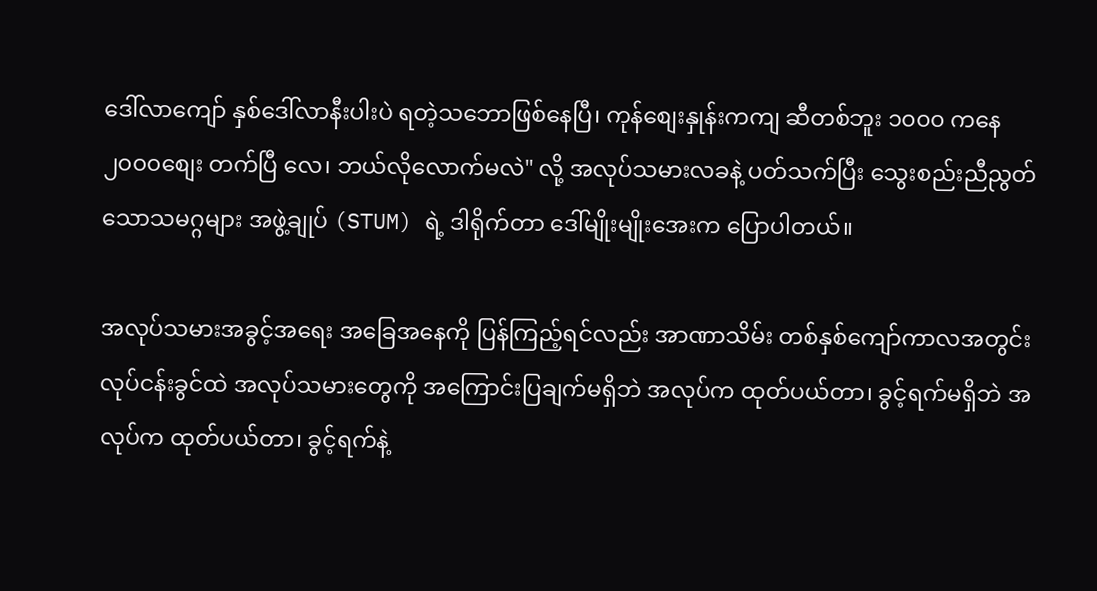ဒေါ်လာကျော် နှစ်ဒေါ်လာနီးပါးပဲ ရတဲ့သဘောဖြစ်နေပြီ၊ ကုန်စျေးနှုန်းကကျ ဆီတစ်ဘူး ၁၀၀၀ ကနေ ၂၀၀၀စျေး တက်ပြီ လေ၊ ဘယ်လိုလောက်မလဲ" လို့ အလုပ်သမားလခနဲ့ ပတ်သက်ပြီး သွေးစည်းညီညွတ်သောသမဂ္ဂများ အဖွဲ့ချုပ် (STUM) ရဲ့ ဒါရိုက်တာ ဒေါ်မျိုးမျိုးအေးက ပြောပါတယ်။

အလုပ်သမားအခွင့်အရေး အခြေအနေကို ပြန်ကြည့်ရင်လည်း အာဏာသိမ်း တစ်နှစ်ကျော်ကာလအတွင်း လုပ်ငန်းခွင်ထဲ အလုပ်သမားတွေကို အကြောင်းပြချက်မရှိဘဲ အလုပ်က ထုတ်ပယ်တာ၊ ခွင့်ရက်မရှိဘဲ အလုပ်က ထုတ်ပယ်တာ၊ ခွင့်ရက်နဲ့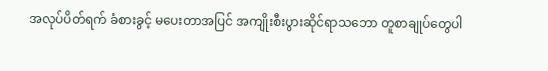အလုပ်ပိတ်ရက် ခံစားခွင့် မပေးတာအပြင် အကျိုးစီးပွားဆိုင်ရာသဘော တူစာချုပ်တွေပါ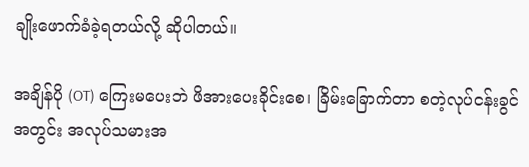ချိုးဖောက်ခံခဲ့ရတယ်လို့ ဆိုပါတယ်။

အချိန်ပို (OT) ကြေးမပေးဘဲ ဖိအားပေးခိုင်းစေ၊ ခြိမ်းခြောက်တာ စတဲ့လုပ်ငန်းခွင်အတွင်း အလုပ်သမားအ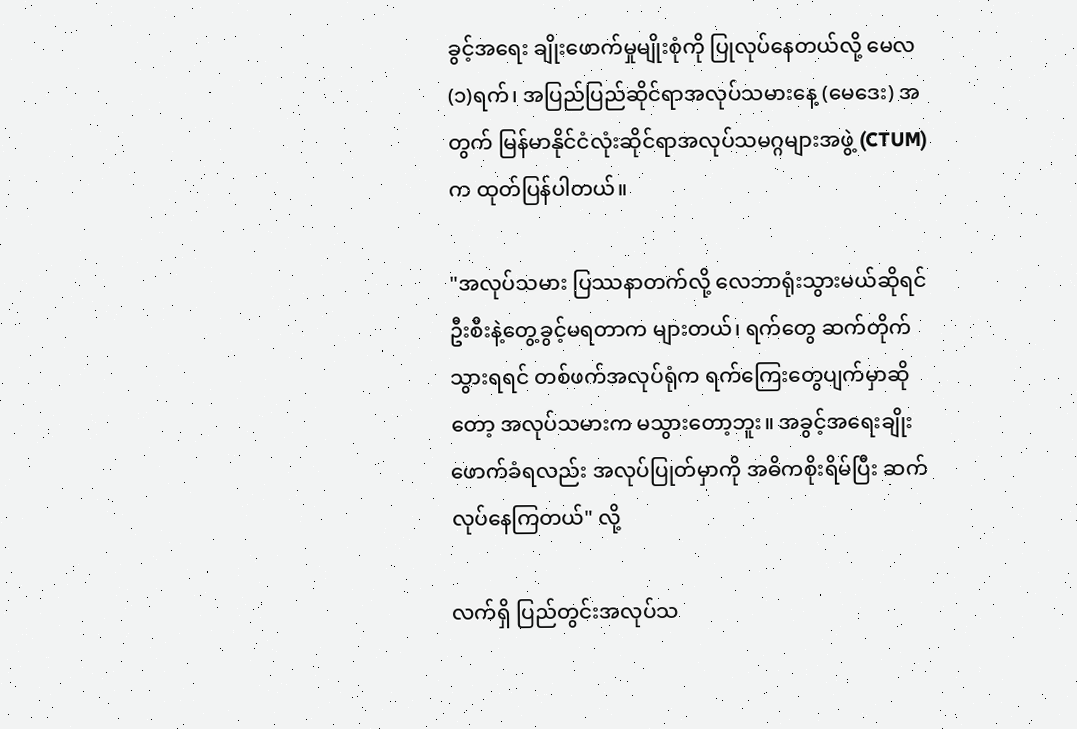ခွင့်အရေး ချိုးဖောက်မှုမျိုးစုံကို ပြုလုပ်နေတယ်လို့ မေလ (၁)ရက်၊ အပြည်ပြည်ဆိုင်ရာအလုပ်သမားနေ့ (မေဒေး) အတွက် မြန်မာနိုင်ငံလုံးဆိုင်ရာအလုပ်သမဂ္ဂများအဖွဲ့ (CTUM) က ထုတ်ပြန်ပါတယ်။

"အလုပ်သမား ပြဿနာတက်လို့ လေဘာရုံးသွားမယ်ဆိုရင် ဦးစီးနဲ့တွေ့ခွင့်မရတာက များတယ်၊ ရက်တွေ ဆက်တိုက်သွားရရင် တစ်ဖက်အလုပ်ရုံက ရက်ကြေးတွေပျက်မှာဆိုတော့ အလုပ်သမားက မသွားတော့ဘူး။ အခွင့်အရေးချိုးဖောက်ခံရလည်း အလုပ်ပြုတ်မှာကို အဓိကစိုးရိမ်ပြီး ဆက်လုပ်နေကြတယ်" လို့

လက်ရှိ ပြည်တွင်းအလုပ်သ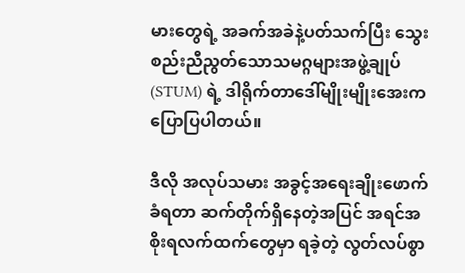မားတွေရဲ့ အခက်အခဲနဲ့ပတ်သက်ပြီး သွေးစည်းညီညွတ်သောသမဂ္ဂများအဖွဲ့ချုပ် (STUM) ရဲ့ ဒါရိုက်တာဒေါ်မျိုးမျိုးအေးက ပြောပြပါတယ်။

ဒီလို အလုပ်သမား အခွင့်အရေးချိုးဖောက်ခံရတာ ဆက်တိုက်ရှိနေတဲ့အပြင် အရင်အစိုးရလက်ထက်တွေမှာ ရခဲ့တဲ့ လွတ်လပ်စွာ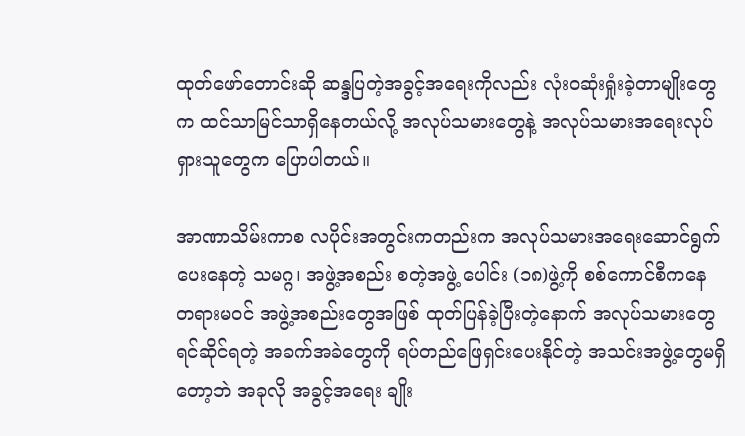ထုတ်ဖော်တောင်းဆို ဆန္ဒပြတဲ့အခွင့်အရေးကိုလည်း လုံးဝဆုံးရှုံးခဲ့တာမျိုးတွေက ထင်သာမြင်သာရှိနေတယ်လို့ အလုပ်သမားတွေနဲ့ အလုပ်သမားအရေးလုပ်ရှားသူတွေက ပြောပါတယ်။

အာဏာသိမ်းကာစ လပိုင်းအတွင်းကတည်းက အလုပ်သမားအရေးဆောင်ရွက်ပေးနေတဲ့ သမဂ္ဂ၊ အဖွဲ့အစည်း စတဲ့အဖွဲ့ ပေါင်း (၁၈)ဖွဲ့ကို စစ်ကောင်စီကနေ တရားမဝင် အဖွဲ့အစည်းတွေအဖြစ် ထုတ်ပြန်ခဲ့ပြီးတဲ့နောက် အလုပ်သမားတွေ ရင်ဆိုင်ရတဲ့ အခက်အခဲတွေကို ရပ်တည်ဖြေရှင်းပေးနိုင်တဲ့ အသင်းအဖွဲ့တွေမရှိတော့ဘဲ အခုလို အခွင့်အရေး ချိုး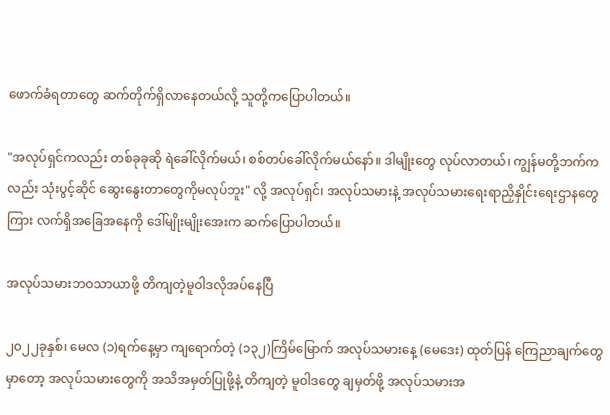ဖောက်ခံရတာတွေ ဆက်တိုက်ရှိလာနေတယ်လို့ သူတို့ကပြောပါတယ်။

"အလုပ်ရှင်ကလည်း တစ်ခုခုဆို ရဲခေါ်လိုက်မယ်၊ စစ်တပ်ခေါ်လိုက်မယ်နော်။ ဒါမျိုးတွေ လုပ်လာတယ်၊ ကျွန်မတို့ဘက်ကလည်း သုံးပွင့်ဆိုင် ဆွေးနွေးတာတွေကိုမလုပ်ဘူး" လို့ အလုပ်ရှင်၊ အလုပ်သမားနဲ့ အလုပ်သမားရေးရာညှိနှိုင်းရေးဌာနတွေကြား လက်ရှိအခြေအနေကို ဒေါ်မျိုးမျိုးအေးက ဆက်ပြောပါတယ်။

အလုပ်သမားဘဝသာယာဖို့ တိကျတဲ့မူဝါဒလိုအပ်နေပြီ

၂၀၂၂ခုနှစ်၊ မေလ (၁)ရက်နေ့မှာ ကျရောက်တဲ့ (၁၃၂)ကြိမ်မြောက် အလုပ်သမားနေ့ (မေဒေး) ထုတ်ပြန် ကြေညာချက်တွေမှာတော့ အလုပ်သမားတွေကို အသိအမှတ်ပြုဖို့နဲ့ တိကျတဲ့ မူဝါဒတွေ ချမှတ်ဖို့ အလုပ်သမားအ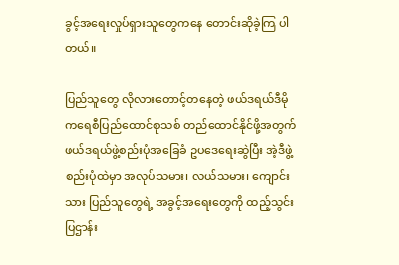ခွင့်အရေးလှုပ်ရှားသူတွေကနေ တောင်းဆိုခဲ့ကြ ပါတယ်။

ပြည်သူတွေ လိုလားတောင့်တနေတဲ့ ဖယ်ဒရယ်ဒီမိုကရေစီပြည်ထောင်စုသစ် တည်ထောင်နိုင်ဖို့အတွက် ဖယ်ဒရယ်ဖွဲ့စည်းပုံအခြေခံ ဥပဒေရေးဆွဲပြီး အဲ့ဒီဖွဲ့စည်းပုံထဲမှာ အလုပ်သမား၊ လယ်သမား၊ ကျောင်းသား ပြည်သူတွေရဲ့ အခွင့်အရေးတွေကို ထည့်သွင်းပြဌာန်း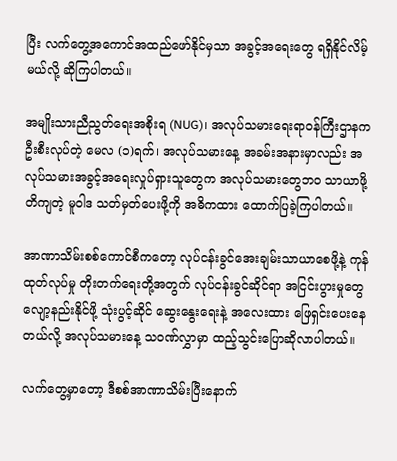ပြီး လက်တွေ့အကောင်အထည်ဖော်နိုင်မှသာ အခွင့်အရေးတွေ ရရှိနိုင်လိမ့်မယ်လို့ ဆိုကြပါတယ်။

အမျိုးသားညီညွတ်ရေးအစိုးရ (NUG)၊ အလုပ်သမားရေးရာဝန်ကြီးဌာနက ဦးစီးလုပ်တဲ့ မေလ (၁)ရက်၊ အလုပ်သမားနေ့ အခမ်းအနားမှာလည်း အလုပ်သမားအခွင့်အရေးလှုပ်ရှားသူတွေက အလုပ်သမားတွေဘဝ သာယာဖို့ တိကျတဲ့ မူဝါဒ သတ်မှတ်ပေးဖို့ကို အဓိကထား ထောက်ပြခဲ့ကြပါတယ်။

အာဏာသိမ်းစစ်ကောင်စီကတော့ လုပ်ငန်းခွင်အေးချမ်းသာယာစေဖို့နဲ့ ကုန်ထုတ်လုပ်မှု တိုးတက်ရေးတို့အတွက် လုပ်ငန်းခွင်ဆိုင်ရာ အငြင်းပွားမှုတွေ လျော့နည်းနိုင်ဖို့ သုံးပွင့်ဆိုင် ဆွေးနွေးရေးနဲ့ အလေးထား ဖြေရှင်းပေးနေတယ်လို့ အလုပ်သမားနေ့ သဝဏ်လွှာမှာ ထည့်သွင်းပြောဆိုလာပါတယ်။

လက်တွေ့မှာတော့ ဒီစစ်အာဏာသိမ်းပြီးနောက်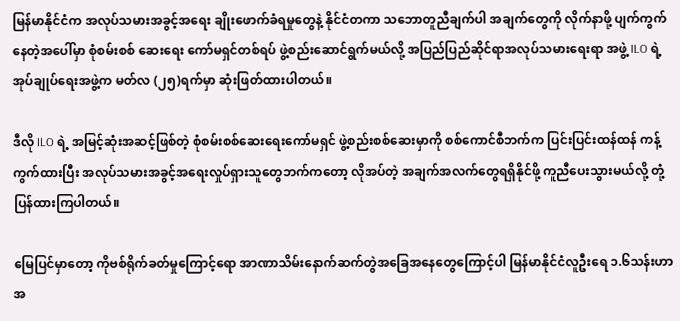မြန်မာနိုင်ငံက အလုပ်သမားအခွင့်အရေး ချိုးဖောက်ခံရမှုတွေနဲ့ နိုင်ငံတကာ သဘောတူညီချက်ပါ အချက်တွေကို လိုက်နာဖို့ ပျက်ကွက်နေတဲ့အပေါ်မှာ စုံစမ်းစစ် ဆေးရေး ကော်မရှင်တစ်ရပ် ဖွဲ့စည်း‌ဆောင်ရွက်မယ်လို့ အပြည်ပြည်ဆိုင်ရာအလုပ်သမားရေးရာ အဖွဲ့ ILO ရဲ့ အုပ်ချုပ်ရေးအဖွဲ့က မတ်လ (၂၅)ရက်မှာ ဆုံးဖြတ်ထားပါတယ်။

ဒီလို ILO ရဲ့ အမြင့်ဆုံးအဆင့်ဖြစ်တဲ့ စုံစမ်းစစ်ဆေးရေးကော်မရှင် ဖွဲ့စည်းစစ်ဆေးမှာကို စစ်ကောင်စီဘက်က ပြင်းပြင်းထန်ထန် ကန့်ကွက်ထားပြီး အလုပ်သမားအခွင့်အရေးလှုပ်ရှားသူတွေဘက်ကတော့ လိုအပ်တဲ့ အချက်အလက်တွေရရှိနိုင်ဖို့ ကူညီပေးသွားမယ်လို့ တုံ့ပြန်ထားကြပါတယ်။

မြေပြင်မှာတော့ ကိုဗစ်ရိုက်ခတ်မှုကြောင့်ရော အာဏာသိမ်းနောက်ဆက်တွဲအခြေအနေတွေကြောင့်ပါ မြန်မာနိုင်ငံလူဦးရေ ၁.၆သန်းဟာ အ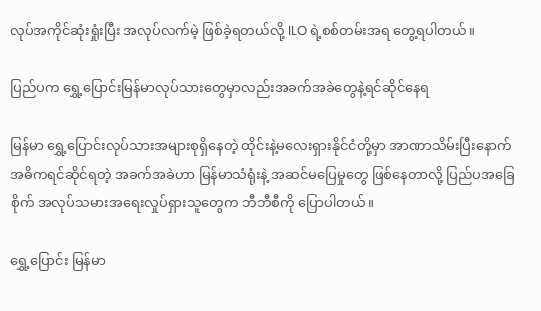လုပ်အကိုင်ဆုံးရှုံးပြီး အလုပ်လက်မဲ့ ဖြစ်ခဲ့ရတယ်လို့ ILO ရဲ့စစ်တမ်းအရ တွေ့ရပါတယ်။

ပြည်ပက ရွှေ့ပြောင်းမြန်မာလုပ်သားတွေမှာလည်းအခက်အခဲတွေနဲ့ရင်ဆိုင်နေရ

မြန်မာ ရွှေ့ပြောင်းလုပ်သားအများစုရှိနေတဲ့ ထိုင်းနဲ့မလေးရှားနိုင်ငံတို့မှာ အာဏာသိမ်းပြီးနောက် အဓိကရင်ဆိုင်ရတဲ့ အခက်အခဲဟာ မြန်မာသံရုံးနဲ့ အဆင်မပြေမှုတွေ ဖြစ်နေတာလို့ ပြည်ပအခြေစိုက် အလုပ်သမားအရေးလှုပ်ရှားသူတွေက ဘီဘီစီကို ပြောပါတယ်။

ရွှေ့ပြောင်း မြန်မာ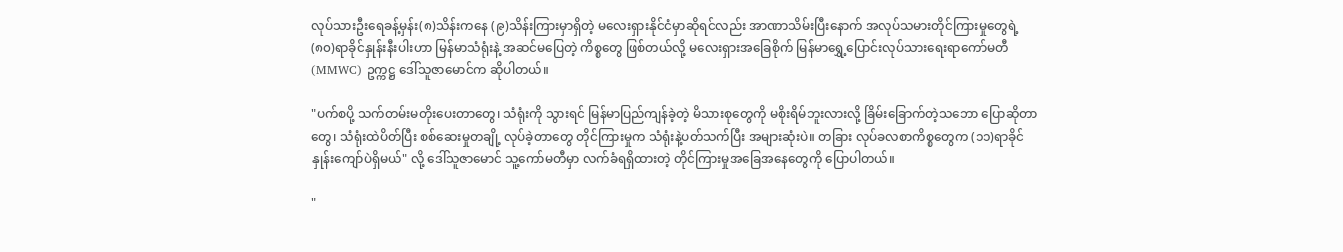လုပ်သားဦးရေခန့်မှန်း(၈)သိန်းကနေ (၉)သိန်းကြားမှာရှိတဲ့ မလေးရှားနိုင်ငံမှာဆိုရင်လည်း အာဏာသိမ်းပြီးနောက် အလုပ်သမားတိုင်ကြားမှုတွေရဲ့ (၈၀)ရာခိုင်နှုန်းနီးပါးဟာ မြန်မာသံရုံးနဲ့ အဆင်မပြေတဲ့ ကိစ္စတွေ ဖြစ်တယ်လို့ မလေးရှားအခြေစိုက် မြန်မာရွှေ့ပြောင်းလုပ်သားရေးရာကော်မတီ (MMWC) ဥက္ကဋ္ဌ ဒေါ်သူဇာမောင်က ဆိုပါတယ်။

"ပက်စပို့ သက်တမ်းမတိုးပေးတာတွေ၊ သံရုံးကို သွားရင် မြန်မာပြည်ကျန်ခဲ့တဲ့ မိသားစုတွေကို မစိုးရိမ်ဘူးလားလို့ ခြိမ်းခြောက်တဲ့သဘော ပြောဆိုတာတွေ၊ သံရုံးထဲပိတ်ပြီး စစ်ဆေးမှုတချို့ လုပ်ခဲ့တာတွေ တိုင်ကြားမှုက သံရုံးနဲ့ပတ်သက်ပြီး အများဆုံးပဲ။ တခြား လုပ်ခလစာကိစ္စတွေက (၁၁)ရာခိုင်နှုန်းကျော်ပဲရှိမယ်" လို့ ဒေါ်သူဇာမောင် သူ့ကော်မတီမှာ လက်ခံရရှိထားတဲ့ တိုင်ကြားမှုအခြေအနေတွေကို ပြောပါတယ်။

"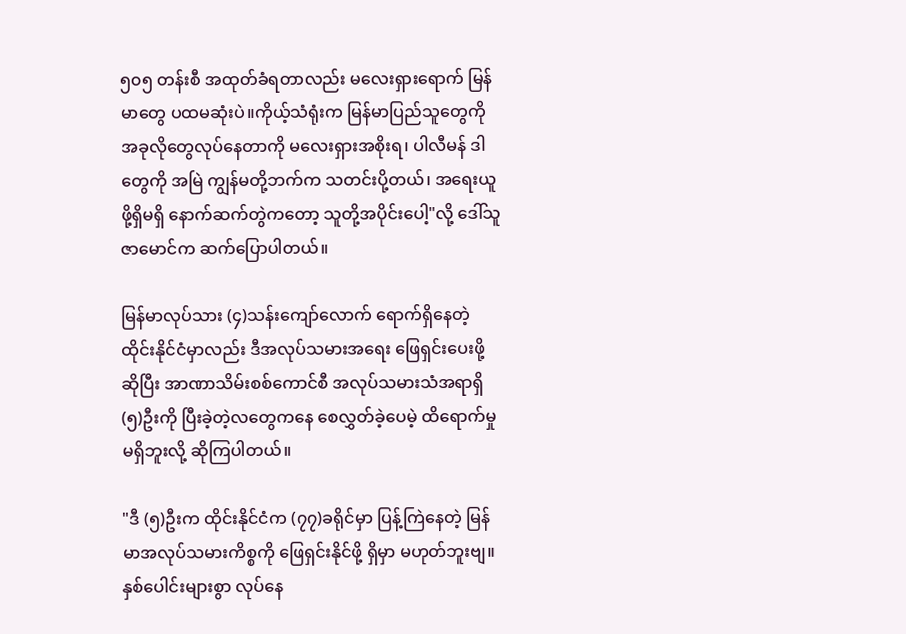၅၀၅ တန်းစီ အထုတ်ခံရတာလည်း မလေးရှားရောက် မြန်မာတွေ ပထမဆုံးပဲ။ကိုယ့်သံရုံးက မြန်မာပြည်သူတွေကို အခုလိုတွေလုပ်နေတာကို မလေးရှားအစိုးရ၊ ပါလီမန် ဒါတွေကို အမြဲ ကျွန်မတို့ဘက်က သတင်းပို့တယ်၊ အရေးယူဖို့ရှိမရှိ နောက်ဆက်တွဲကတော့ သူတို့အပိုင်းပေါ့"လို့ ဒေါ်သူဇာမောင်က ဆက်ပြောပါတယ်။

မြန်မာလုပ်သား (၄)သန်းကျော်လောက် ရောက်ရှိနေတဲ့ ထိုင်းနိုင်ငံမှာလည်း ဒီအလုပ်သမားအရေး ဖြေရှင်းပေးဖို့ ဆိုပြီး အာဏာသိမ်းစစ်ကောင်စီ အလုပ်သမားသံအရာရှိ (၅)ဦးကို ပြီးခဲ့တဲ့လတွေကနေ စေလွှတ်ခဲ့ပေမဲ့ ထိရောက်မှုမရှိဘူးလို့ ဆိုကြပါတယ်။

"ဒီ (၅)ဦးက ထိုင်းနိုင်ငံက (၇၇)ခရိုင်မှာ ပြန့်ကြဲနေတဲ့ မြန်မာအလုပ်သမားကိစ္စကို ဖြေရှင်းနိုင်ဖို့ ရှိမှာ မဟုတ်ဘူးဗျ။ နှစ်ပေါင်းများစွာ လုပ်နေ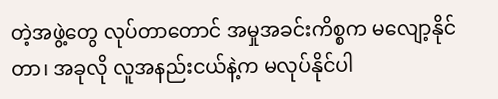တဲ့အဖွဲ့တွေ လုပ်တာတောင် အမှုအခင်းကိစ္စက မလျော့နိုင်တာ၊ အခုလို လူအနည်းငယ်နဲ့က မလုပ်နိုင်ပါ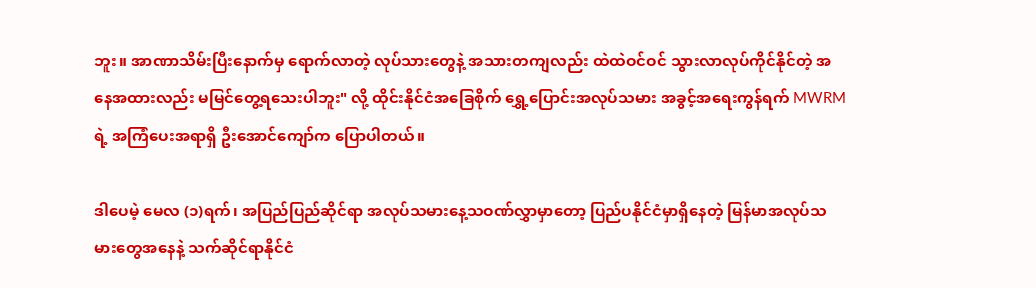ဘူး။ အာဏာသိမ်းပြီး‌နောက်မှ ရောက်လာတဲ့ လုပ်သားတွေနဲ့ အသားတကျလည်း ထဲထဲဝင်ဝင် သွားလာလုပ်ကိုင်နိုင်တဲ့ အနေအထားလည်း မမြင်တွေ့ရသေးပါဘူး" လို့ ထိုင်းနိုင်ငံအခြေစိုက် ရွှေ့ပြောင်းအလုပ်သမား အခွင့်အရေးကွန်ရက် MWRM ရဲ့ အကြံပေးအရာရှိ ဦးအောင်ကျော်က ပြောပါတယ်။

ဒါပေမဲ့ မေလ (၁)ရက်၊ အပြည်ပြည်ဆိုင်ရာ အလုပ်သမားနေ့သဝဏ်လွှာမှာတော့ ပြည်ပနိုင်ငံမှာရှိနေတဲ့ မြန်မာအလုပ်သမားတွေအနေနဲ့ သက်ဆိုင်ရာနိုင်ငံ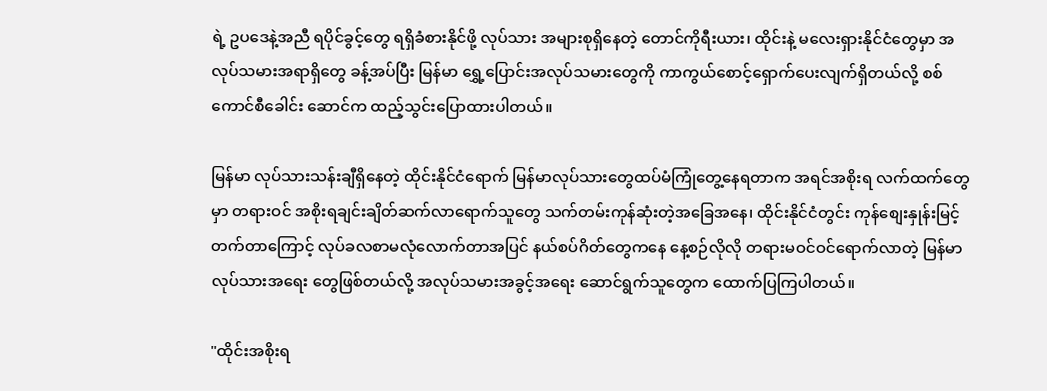ရဲ့ ဥပဒေနဲ့အညီ ရပိုင်ခွင့်တွေ ရရှိခံစားနိုင်ဖို့ လုပ်သား အများစုရှိနေတဲ့ တောင်ကိုရီးယား၊ ထိုင်းနဲ့ မလေးရှားနိုင်ငံတွေမှာ အလုပ်သမားအရာရှိတွေ ခန့်အပ်ပြီး မြန်မာ ရွှေ့ပြောင်းအလုပ်သမားတွေကို ကာကွယ်စောင့်ရှောက်ပေးလျက်ရှိတယ်လို့ စစ်ကောင်စီခေါင်း ဆောင်က ထည့်သွင်းပြောထားပါတယ်။

မြန်မာ လုပ်သားသန်းချီရှိနေတဲ့ ထိုင်းနိုင်ငံရောက် မြန်မာလုပ်သားတွေထပ်မံကြုံတွေ့နေရတာက အရင်အစိုးရ လက်ထက်တွေမှာ တရားဝင် အစိုးရချင်းချိတ်ဆက်လာရောက်သူတွေ သက်တမ်းကုန်ဆုံးတဲ့အခြေအနေ၊ ထိုင်းနိုင်ငံတွင်း ကုန်စျေးနှုန်းမြင့်တက်တာကြောင့် လုပ်ခလစာမလုံလောက်တာအပြင် နယ်စပ်ဂိတ်တွေကနေ နေ့စဉ်လိုလို တရားမဝင်ဝင်ရောက်လာတဲ့ မြန်မာလုပ်သားအရေး တွေဖြစ်တယ်လို့ အလုပ်သမားအခွင့်အရေး ဆောင်ရွက်သူတွေက ထောက်ပြကြပါတယ်။

"ထိုင်းအစိုးရ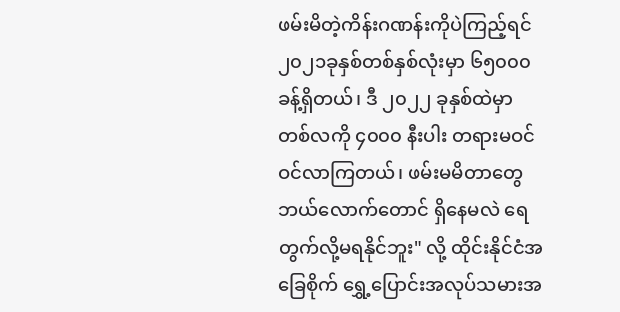ဖမ်းမိတဲ့ကိန်းဂဏန်းကိုပဲကြည့်ရင် ၂၀၂၁ခုနှစ်တစ်နှစ်လုံးမှာ ၆၅၀၀၀ခန့်ရှိတယ်၊ ဒီ ၂၀၂၂ ခုနှစ်ထဲမှာ တစ်လကို ၄၀၀၀ နီးပါး တရားမဝင် ဝင်လာကြတယ်၊ ဖမ်းမမိတာတွေ ဘယ်လောက်တောင် ရှိနေမလဲ ရေတွက်လို့မရနိုင်ဘူး" လို့ ထိုင်းနိုင်ငံအခြေစိုက် ရွှေ့ပြောင်းအလုပ်သမားအ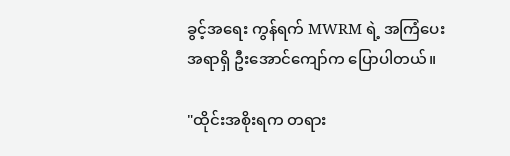ခွင့်အရေး ကွန်ရက် MWRM ရဲ့ အကြံပေးအရာရှိ ဦးအောင်ကျော်က ပြောပါတယ်။

"ထိုင်းအစိုးရက တရား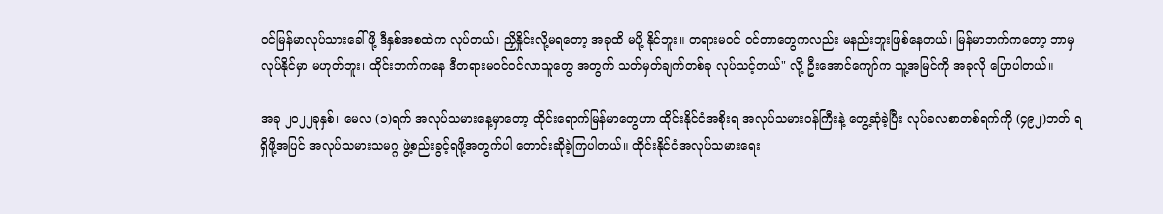ဝင်မြန်မာလုပ်သားခေါ်ဖို့ ဒီနှစ်အစထဲက လုပ်တယ်၊ ညှိနှိုင်းလို့မရတော့ အခုထိ မပို့ နိုင်ဘူး။ တရားမဝင် ဝင်တာတွေကလည်း မနည်းဘူးဖြစ်နေတယ်၊ မြန်မာဘက်ကတော့ ဘာမှလုပ်နိုင်မှာ မဟုတ်ဘူး၊ ထိုင်းဘက်ကနေ ဒီတရားမဝင်ဝင်လာသူတွေ အတွက် သတ်မှတ်ချက်တစ်ခု လုပ်သင့်တယ်" လို့ ဦးအောင်ကျော်က သူ့အမြင်ကို အခုလို ပြောပါတယ်။

အခု ၂၀၂၂ခုနှစ်၊ မေလ (၁)ရက် အလုပ်သမားနေ့မှာတော့ ထိုင်းရောက်မြန်မာတွေဟာ ထိုင်းနိုင်ငံအစိုးရ အလုပ်သမားဝန်ကြီးနဲ့ တွေ့ဆုံခဲ့ပြီး လုပ်ခလစာတစ်ရက်ကို (၄၉၂)ဘတ် ရရှိဖို့အပြင် အလုပ်သမားသမဂ္ဂ ဖွဲ့စည်းခွင့်ရဖို့အတွက်ပါ တောင်းဆိုခဲ့ကြပါတယ်။ ထိုင်းနိုင်ငံအလုပ်သမားရေး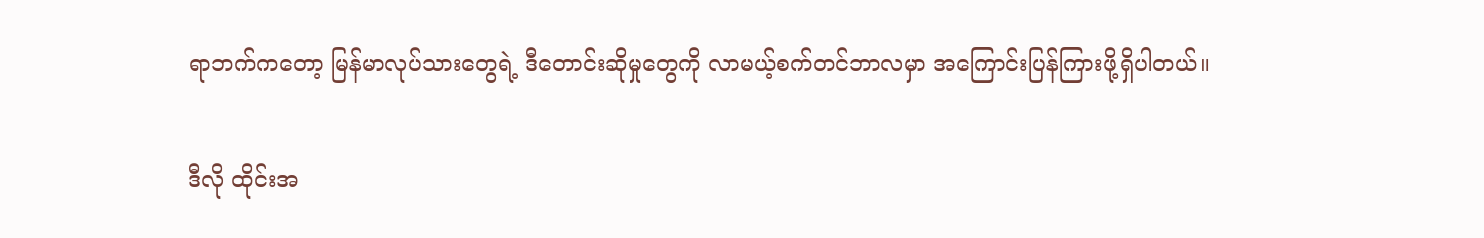ရာဘက်ကတော့ မြန်မာလုပ်သားတွေရဲ့ ဒီ‌တောင်းဆိုမှုတွေကို လာမယ့်စက်တင်ဘာလမှာ အကြောင်းပြန်ကြားဖို့ရှိပါတယ်။

ဒီလို ထိုင်းအ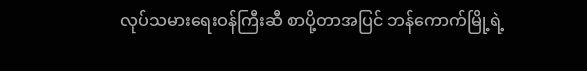လုပ်သမားရေးဝန်ကြီးဆီ စာပို့တာအပြင် ဘန်ကောက်မြို့ရဲ့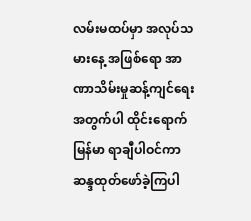လမ်းမထပ်မှာ အလုပ်သမားနေ့ အဖြစ်ရော အာဏာသိမ်းမှုဆန့်ကျင်ရေးအတွက်ပါ ထိုင်းရောက် မြန်မာ ရာချီပါဝင်ကာ ဆန္ဒထုတ်ဖော်ခဲ့ကြပါ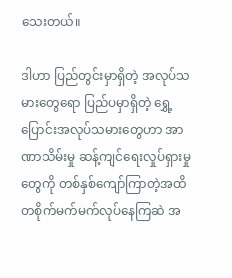သေးတယ်။

ဒါဟာ ပြည်တွင်းမှာရှိတဲ့ အလုပ်သမားတွေရော ပြည်ပမှာရှိတဲ့ ရွှေ့ပြောင်းအလုပ်သမားတွေဟာ အာဏာသိမ်းမှု ဆန့်ကျင်ရေးလှုပ်ရှားမှုတွေကို တစ်နှစ်ကျော်ကြာတဲ့အထိ တစိုက်မက်မက်လုပ်နေကြဆဲ အ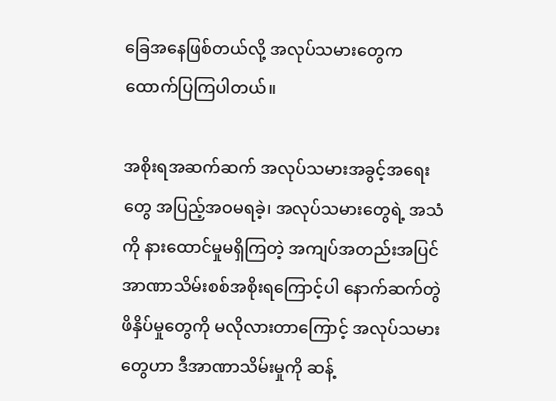ခြေအနေဖြစ်တယ်လို့ အလုပ်သမားတွေက ထောက်ပြကြပါတယ်။

အစိုးရအဆက်ဆက် အလုပ်သမားအခွင့်အရေးတွေ အပြည့်အဝမရခဲ့၊ အလုပ်သမားတွေရဲ့ အသံကို နားထောင်မှုမရှိကြတဲ့ အကျပ်အတည်းအပြင် အာဏာသိမ်းစစ်အစိုးရကြောင့်ပါ နောက်ဆက်တွဲ ဖိနှိပ်မှုတွေကို မလိုလားတာကြောင့် အလုပ်သမားတွေဟာ ဒီအာဏာသိမ်းမှုကို ဆန့်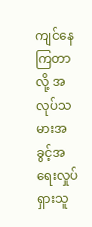ကျင်နေကြတာလို့ အလုပ်သမားအခွင့်အရေးလှုပ်ရှားသူ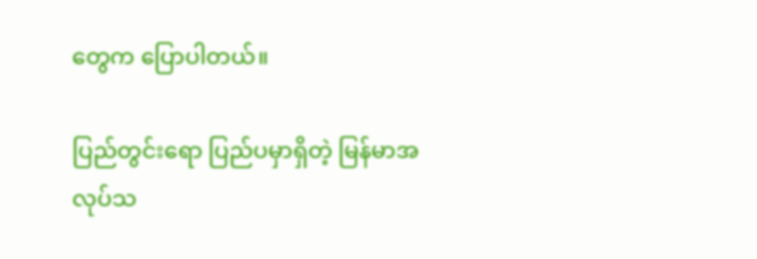တွေက ပြောပါတယ်။

ပြည်တွင်းရော ပြည်ပမှာရှိတဲ့ မြန်မာအလုပ်သ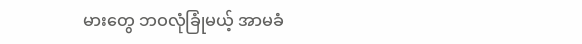မားတွေ ဘဝလုံခြုံမယ့် အာမခံ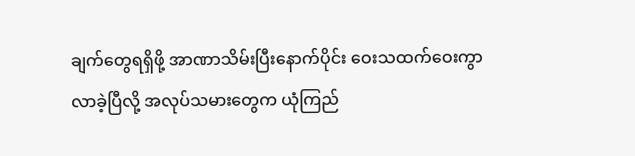ချက်တွေရရှိဖို့ အာဏာသိမ်းပြီးနောက်ပိုင်း ဝေးသထက်ဝေးကွာလာခဲ့ပြီလို့ အလုပ်သမားတွေက ယုံကြည်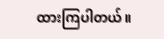ထားကြပါတယ်။